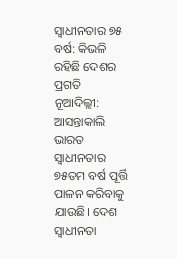ସ୍ବାଧୀନତାର ୭୫ ବର୍ଷ: କିଭଳି ରହିଛି ଦେଶର ପ୍ରଗତି
ନୂଆଦିଲ୍ଲୀ: ଆସନ୍ତାକାଲି ଭାରତ ସ୍ବାଧୀନତାର ୭୫ତମ ବର୍ଷ ପୂର୍ତ୍ତି ପାଳନ କରିବାକୁ ଯାଉଛି। ଦେଶ ସ୍ବାଧୀନତା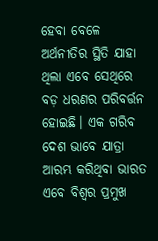ହେବା ବେଳେ ଅର୍ଥନୀତିର ସ୍ଥିତି ଯାହା ଥିଲା ଏବେ ସେଥିରେ ବଡ଼ ଧରଣର ପରିବର୍ତ୍ତନ ହୋଇଛି। ଏକ ଗରିବ ଦେଶ ଭାବେ ଯାତ୍ରା ଆରମ୍ଭ କରିଥିବା ଭାରତ ଏବେ ବିଶ୍ବର ପ୍ରମୁଖ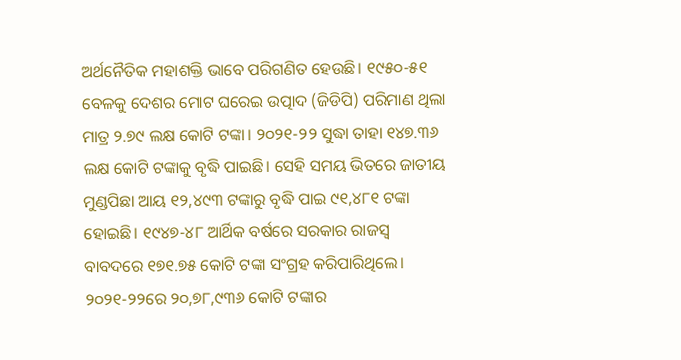ଅର୍ଥନୈତିକ ମହାଶକ୍ତି ଭାବେ ପରିଗଣିତ ହେଉଛି। ୧୯୫୦-୫୧ ବେଳକୁ ଦେଶର ମୋଟ ଘରେଇ ଉତ୍ପାଦ (ଜିଡିପି) ପରିମାଣ ଥିଲା ମାତ୍ର ୨.୭୯ ଲକ୍ଷ କୋଟି ଟଙ୍କା। ୨୦୨୧-୨୨ ସୁଦ୍ଧା ତାହା ୧୪୭.୩୬ ଲକ୍ଷ କୋଟି ଟଙ୍କାକୁ ବୃଦ୍ଧି ପାଇଛି। ସେହି ସମୟ ଭିତରେ ଜାତୀୟ ମୁଣ୍ଡପିଛା ଆୟ ୧୨,୪୯୩ ଟଙ୍କାରୁ ବୃଦ୍ଧି ପାଇ ୯୧,୪୮୧ ଟଙ୍କା ହୋଇଛି। ୧୯୪୭-୪୮ ଆର୍ଥିକ ବର୍ଷରେ ସରକାର ରାଜସ୍ବ ବାବଦରେ ୧୭୧.୭୫ କୋଟି ଟଙ୍କା ସଂଗ୍ରହ କରିପାରିଥିଲେ। ୨୦୨୧-୨୨ରେ ୨୦,୭୮,୯୩୬ କୋଟି ଟଙ୍କାର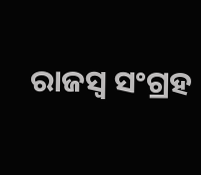ରାଜସ୍ବ ସଂଗ୍ରହ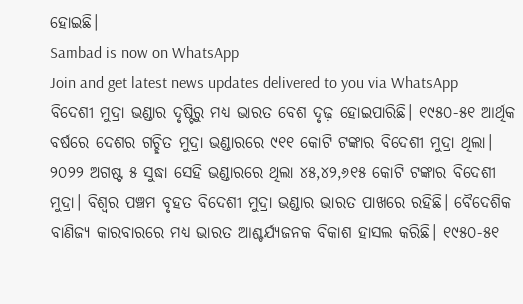ହୋଇଛି।
Sambad is now on WhatsApp
Join and get latest news updates delivered to you via WhatsApp
ବିଦେଶୀ ମୁଦ୍ରା ଭଣ୍ଡାର ଦୃଷ୍ଟିରୁ ମଧ୍ୟ ଭାରତ ବେଶ ଦୃଢ଼ ହୋଇପାରିଛି। ୧୯୫୦-୫୧ ଆର୍ଥିକ ବର୍ଷରେ ଦେଶର ଗଚ୍ଛିତ ମୁଦ୍ରା ଭଣ୍ଡାରରେ ୯୧୧ କୋଟି ଟଙ୍କାର ବିଦେଶୀ ମୁଦ୍ରା ଥିଲା। ୨୦୨୨ ଅଗଷ୍ଟ ୫ ସୁଦ୍ଧା ସେହି ଭଣ୍ଡାରରେ ଥିଲା ୪୫,୪୨,୬୧୫ କୋଟି ଟଙ୍କାର ବିଦେଶୀ ମୁଦ୍ରା। ବିଶ୍ବର ପଞ୍ଚମ ବୃହତ ବିଦେଶୀ ମୁଦ୍ରା ଭଣ୍ଡାର ଭାରତ ପାଖରେ ରହିଛି। ବୈଦେଶିକ ବାଣିଜ୍ୟ କାରବାରରେ ମଧ୍ୟ ଭାରତ ଆଶ୍ଚର୍ଯ୍ୟଜନକ ବିକାଶ ହାସଲ କରିଛି। ୧୯୫୦-୫୧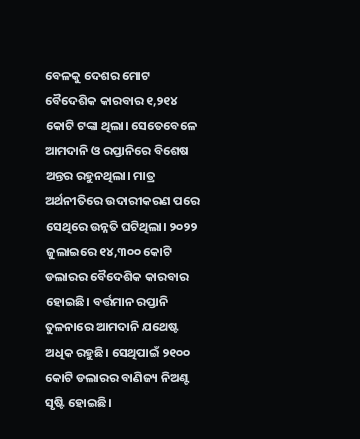ବେଳକୁ ଦେଶର ମୋଟ ବୈଦେଶିକ କାରବାର ୧,୨୧୪ କୋଟି ଟଙ୍କା ଥିଲା। ସେତେବେଳେ ଆମଦାନି ଓ ରପ୍ତାନିରେ ବିଶେଷ ଅନ୍ତର ରହୁନଥିଲା। ମାତ୍ର ଅର୍ଥନୀତିରେ ଉଦାରୀକରଣ ପରେ ସେଥିରେ ଉନ୍ନତି ଘଟିଥିଲା। ୨୦୨୨ ଜୁଲାଇରେ ୧୪,୩୦୦ କୋଟି ଡଲାରର ବୈଦେଶିକ କାରବାର ହୋଇଛି। ବର୍ତ୍ତମାନ ରପ୍ତାନି ତୁଳନାରେ ଆମଦାନି ଯଥେଷ୍ଟ ଅଧିକ ରହୁଛି। ସେଥିପାଇଁ ୨୧୦୦ କୋଟି ଡଲାରର ବାଣିଜ୍ୟ ନିଅଣ୍ଟ ସୃଷ୍ଟି ହୋଇଛି।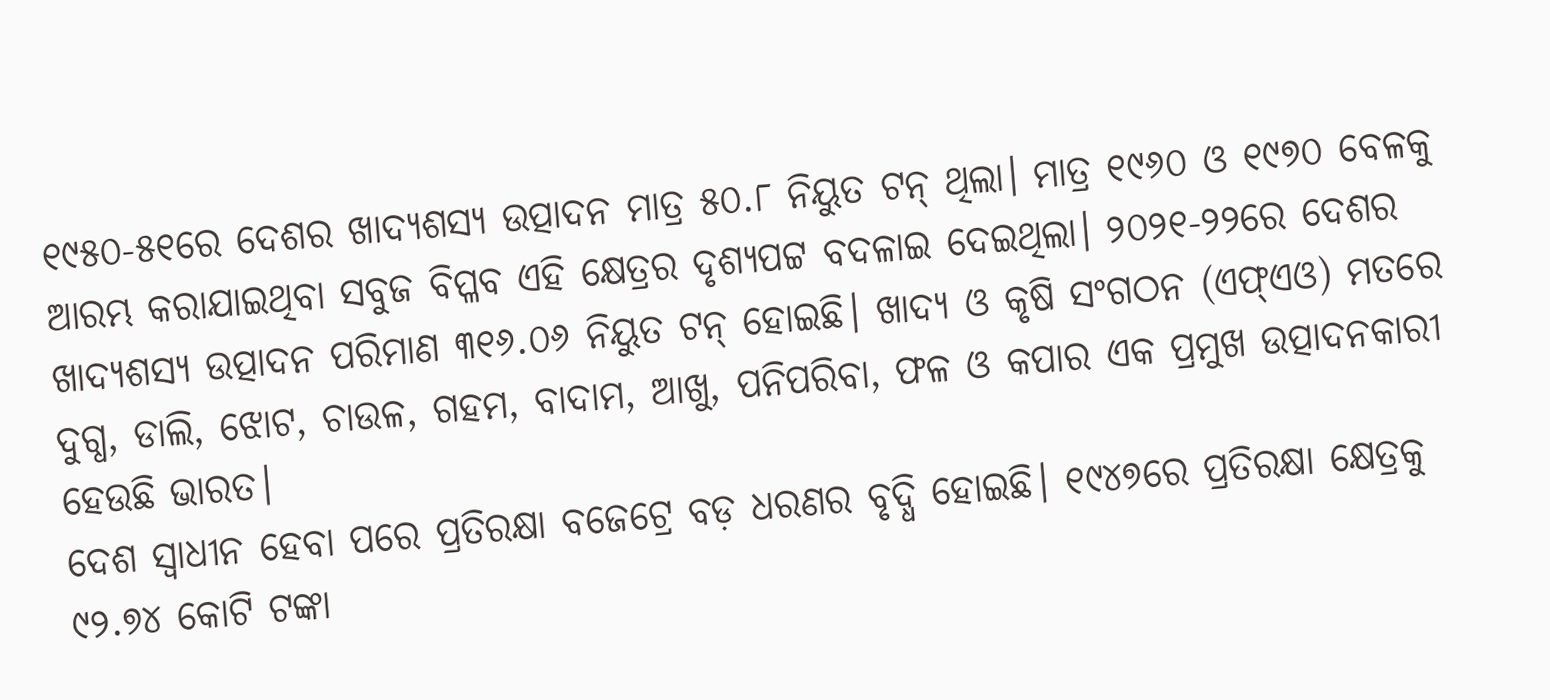୧୯୫୦-୫୧ରେ ଦେଶର ଖାଦ୍ୟଶସ୍ୟ ଉତ୍ପାଦନ ମାତ୍ର ୫୦.୮ ନିୟୁତ ଟନ୍ ଥିଲା। ମାତ୍ର ୧୯୬୦ ଓ ୧୯୭୦ ବେଳକୁ ଆରମ୍ଭ କରାଯାଇଥିବା ସବୁଜ ବିପ୍ଳବ ଏହି କ୍ଷେତ୍ରର ଦୃଶ୍ୟପଟ୍ଟ ବଦଳାଇ ଦେଇଥିଲା। ୨୦୨୧-୨୨ରେ ଦେଶର ଖାଦ୍ୟଶସ୍ୟ ଉତ୍ପାଦନ ପରିମାଣ ୩୧୬.୦୬ ନିୟୁତ ଟନ୍ ହୋଇଛି। ଖାଦ୍ୟ ଓ କୃଷି ସଂଗଠନ (ଏଫ୍ଏଓ) ମତରେ ଦୁଗ୍ଧ, ଡାଲି, ଝୋଟ, ଚାଉଳ, ଗହମ, ବାଦାମ, ଆଖୁ, ପନିପରିବା, ଫଳ ଓ କପାର ଏକ ପ୍ରମୁଖ ଉତ୍ପାଦନକାରୀ ହେଉଛି ଭାରତ।
ଦେଶ ସ୍ବାଧୀନ ହେବା ପରେ ପ୍ରତିରକ୍ଷା ବଜେଟ୍ରେ ବଡ଼ ଧରଣର ବୃଦ୍ଧି ହୋଇଛି। ୧୯୪୭ରେ ପ୍ରତିରକ୍ଷା କ୍ଷେତ୍ରକୁ ୯୨.୭୪ କୋଟି ଟଙ୍କା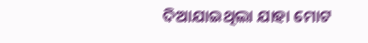ଦିଆଯାଇଥିଲା ଯାହା ମୋଟ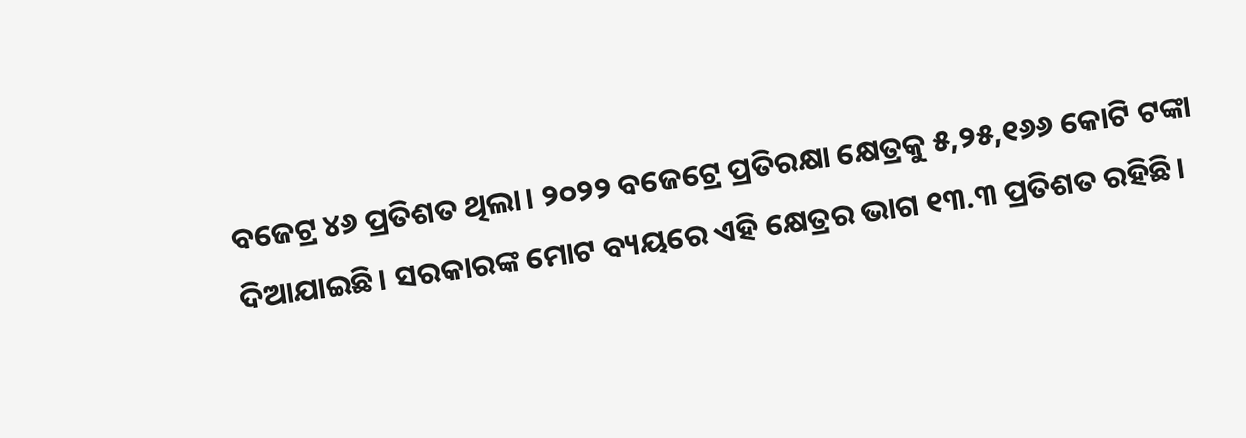ବଜେଟ୍ର ୪୬ ପ୍ରତିଶତ ଥିଲା। ୨୦୨୨ ବଜେଟ୍ରେ ପ୍ରତିରକ୍ଷା କ୍ଷେତ୍ରକୁ ୫,୨୫,୧୬୬ କୋଟି ଟଙ୍କା ଦିଆଯାଇଛି। ସରକାରଙ୍କ ମୋଟ ବ୍ୟୟରେ ଏହି କ୍ଷେତ୍ରର ଭାଗ ୧୩.୩ ପ୍ରତିଶତ ରହିଛି।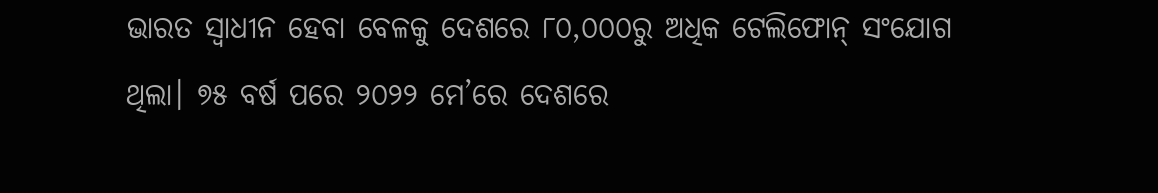ଭାରତ ସ୍ବାଧୀନ ହେବା ବେଳକୁ ଦେଶରେ ୮୦,୦୦୦ରୁ ଅଧିକ ଟେଲିଫୋନ୍ ସଂଯୋଗ ଥିଲା। ୭୫ ବର୍ଷ ପରେ ୨୦୨୨ ମେ’ରେ ଦେଶରେ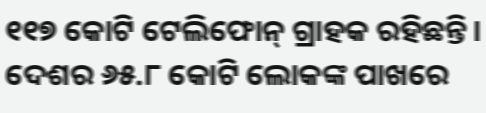୧୧୭ କୋଟି ଟେଲିଫୋନ୍ ଗ୍ରାହକ ରହିଛନ୍ତି। ଦେଶର ୬୫.୮ କୋଟି ଲୋକଙ୍କ ପାଖରେ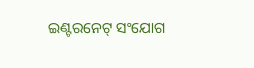ଇଣ୍ଟରନେଟ୍ ସଂଯୋଗ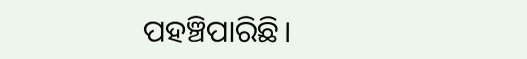ପହଞ୍ଚିପାରିଛି।